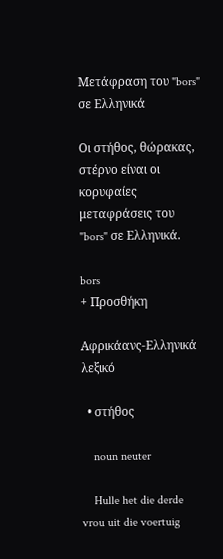Μετάφραση του "bors" σε Ελληνικά

Οι στήθος, θώρακας, στέρνο είναι οι κορυφαίες μεταφράσεις του "bors" σε Ελληνικά.

bors
+ Προσθήκη

Αφρικάανς-Ελληνικά λεξικό

  • στήθος

    noun neuter

    Hulle het die derde vrou uit die voertuig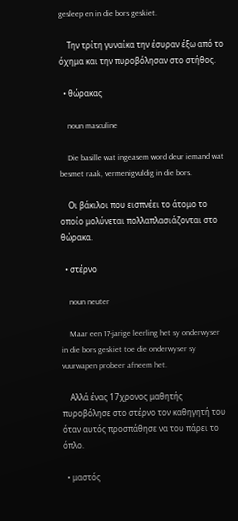gesleep en in die bors geskiet.

    Την τρίτη γυναίκα την έσυραν έξω από το όχημα και την πυροβόλησαν στο στήθος.

  • θώρακας

    noun masculine

    Die basille wat ingeasem word deur iemand wat besmet raak, vermenigvuldig in die bors.

    Οι βάκιλοι που εισπνέει το άτομο το οποίο μολύνεται πολλαπλασιάζονται στο θώρακα.

  • στέρνο

    noun neuter

    Maar een 17-jarige leerling het sy onderwyser in die bors geskiet toe die onderwyser sy vuurwapen probeer afneem het.

    Αλλά ένας 17χρονος μαθητής πυροβόλησε στο στέρνο τον καθηγητή του όταν αυτός προσπάθησε να του πάρει το όπλο.

  • μαστός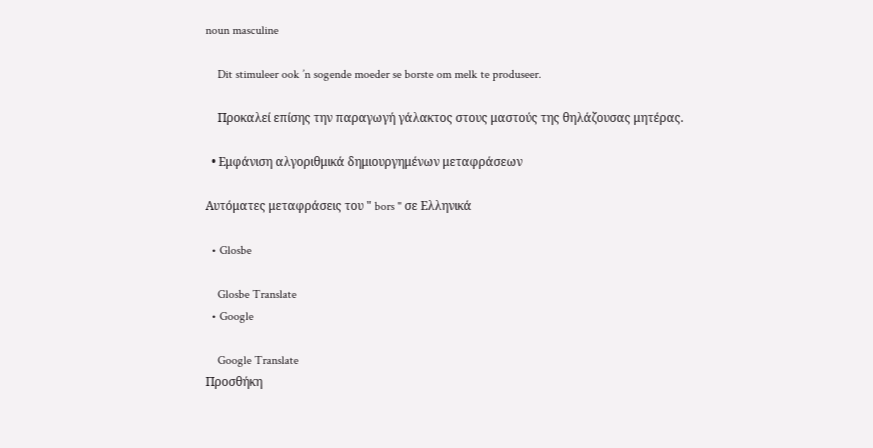noun masculine

    Dit stimuleer ook ’n sogende moeder se borste om melk te produseer.

    Προκαλεί επίσης την παραγωγή γάλακτος στους μαστούς της θηλάζουσας μητέρας.

  • Εμφάνιση αλγοριθμικά δημιουργημένων μεταφράσεων

Αυτόματες μεταφράσεις του " bors " σε Ελληνικά

  • Glosbe

    Glosbe Translate
  • Google

    Google Translate
Προσθήκη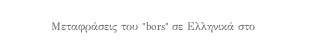Μεταφράσεις του "bors" σε Ελληνικά στο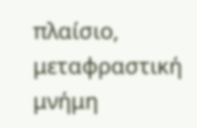πλαίσιο, μεταφραστική μνήμη